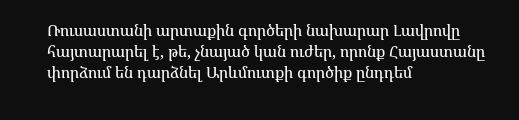Ռուսաստանի արտաքին գործերի նախարար Լավրովը հայտարարել է, թե, չնայած կան ուժեր, որոնք Հայաստանը փորձում են դարձնել Արևմուտքի գործիք ընդդեմ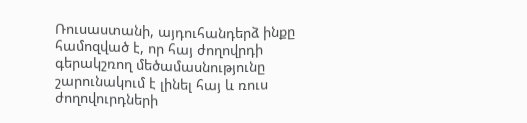Ռուսաստանի, այդուհանդերձ ինքը համոզված է, որ հայ ժողովրդի գերակշռող մեծամասնությունը շարունակում է լինել հայ և ռուս ժողովուրդների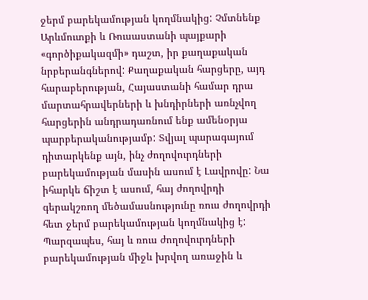ջերմ բարեկամության կողմնակից: Չմտնենք Արևմուտքի և Ռուսաստանի պայքարի «գործիքակազմի» դաշտ, իր քաղաքական նրբերանգներով: Քաղաքական հարցերը, այդ հարաբերության, Հայաստանի համար դրա մարտահրավերների և խնդիրների առնչվող հարցերին անդրադառնում ենք ամենօրյա պարբերականությամբ: Տվյալ պարագայում դիտարկենք այն, ինչ ժողովուրդների բարեկամության մասին ասում է Լավրովը: Նա իհարկե ճիշտ է ասում, հայ ժողովրդի գերակշռող մեծամասնությունը ռուս ժողովրդի հետ ջերմ բարեկամության կողմնակից է:
Պարզապես, հայ և ռուս ժողովուրդների բարեկամության միջև խրվող առաջին և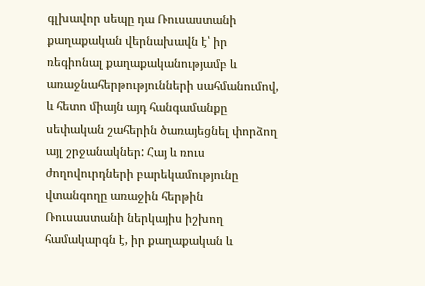գլխավոր սեպը դա Ռուսաստանի քաղաքական վերնախավն է՝ իր ռեգիոնալ քաղաքականությամբ և առաջնահերթությունների սահմանումով, և հետո միայն այդ հանգամանքը սեփական շահերին ծառայեցնել փորձող այլ շրջանակներ: Հայ և ռուս ժողովուրդների բարեկամությունը վտանգողը առաջին հերթին Ռուսաստանի ներկայիս իշխող համակարգն է, իր քաղաքական և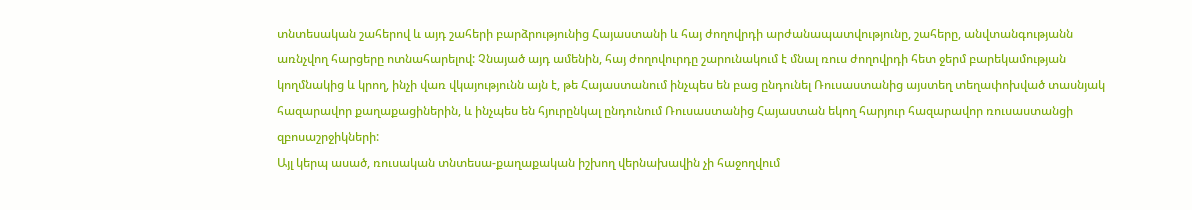տնտեսական շահերով և այդ շահերի բարձրությունից Հայաստանի և հայ ժողովրդի արժանապատվությունը, շահերը, անվտանգությանն առնչվող հարցերը ոտնահարելով: Չնայած այդ ամենին, հայ ժողովուրդը շարունակում է մնալ ռուս ժողովրդի հետ ջերմ բարեկամության կողմնակից և կրող, ինչի վառ վկայությունն այն է, թե Հայաստանում ինչպես են բաց ընդունել Ռուսաստանից այստեղ տեղափոխված տասնյակ հազարավոր քաղաքացիներին, և ինչպես են հյուրընկալ ընդունում Ռուսաստանից Հայաստան եկող հարյուր հազարավոր ռուսաստանցի զբոսաշրջիկների:
Այլ կերպ ասած, ռուսական տնտեսա-քաղաքական իշխող վերնախավին չի հաջողվում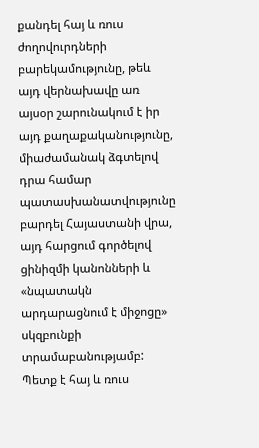քանդել հայ և ռուս ժողովուրդների բարեկամությունը, թեև այդ վերնախավը առ այսօր շարունակում է իր այդ քաղաքականությունը, միաժամանակ ձգտելով դրա համար պատասխանատվությունը բարդել Հայաստանի վրա, այդ հարցում գործելով ցինիզմի կանոնների և «նպատակն արդարացնում է միջոցը» սկզբունքի տրամաբանությամբ: Պետք է հայ և ռուս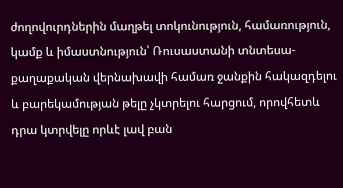ժողովուրդներին մաղթել տոկունություն, համառություն, կամք և իմաստնություն՝ Ռուսաստանի տնտեսա-քաղաքական վերնախավի համառ ջանքին հակազդելու և բարեկամության թելը չկտրելու հարցում, որովհետև դրա կտրվելը որևէ լավ բան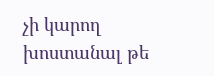չի կարող խոստանալ թե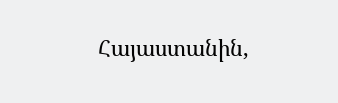Հայաստանին,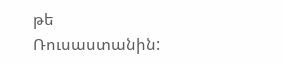թե Ռուսաստանին: